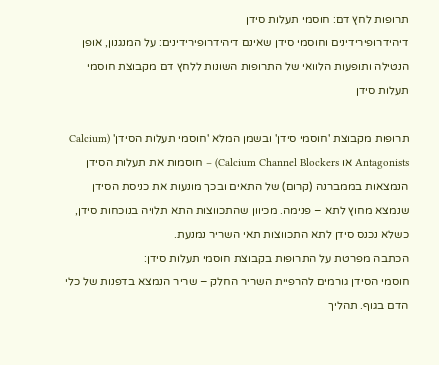תרופות לחץ דם: חוסמי תעלות סידן
דיהידרופירידינים וחוסמי סידן שאינם דיהידרופירידינים: על המנגנון, אופן הנטילה ותופעות הלוואי של התרופות השונות ללחץ דם מקבוצת חוסמי תעלות סידן

תרופות מקבוצת 'חוסמי סידן' ובשמן המלא 'חוסמי תעלות הסידן' (Calcium Antagonists או Calcium Channel Blockers) – חוסמות את תעלות הסידן הנמצאות בממברנה (קרום) של התאים ובכך מונעות את כניסת הסידן שנמצא מחוץ לתא – פנימה. מכיוון שהתכווצות התא תלויה בנוכחות סידן, כשלא נכנס סידן לתא התכווצות תאי השריר נמנעת.
הכתבה מפרטת על התרופות בקבוצת חוסמי תעלות סידן:
חוסמי הסידן גורמים להרפיית השריר החלק – שריר הנמצא בדפנות של כלי הדם בגוף. תהליך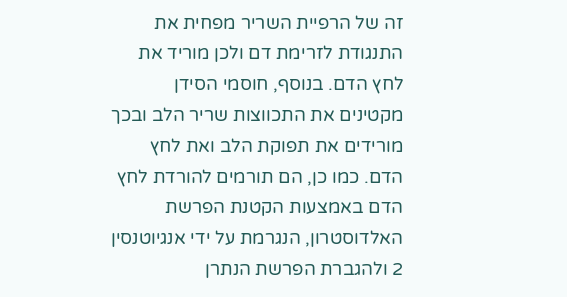זה של הרפיית השריר מפחית את התנגודת לזרימת דם ולכן מוריד את לחץ הדם. בנוסף, חוסמי הסידן מקטינים את התכווצות שריר הלב ובכך מורידים את תפוקת הלב ואת לחץ הדם. כמו כן, הם תורמים להורדת לחץ הדם באמצעות הקטנת הפרשת האלדוסטרון, הנגרמת על ידי אנגיוטנסין 2 ולהגברת הפרשת הנתרן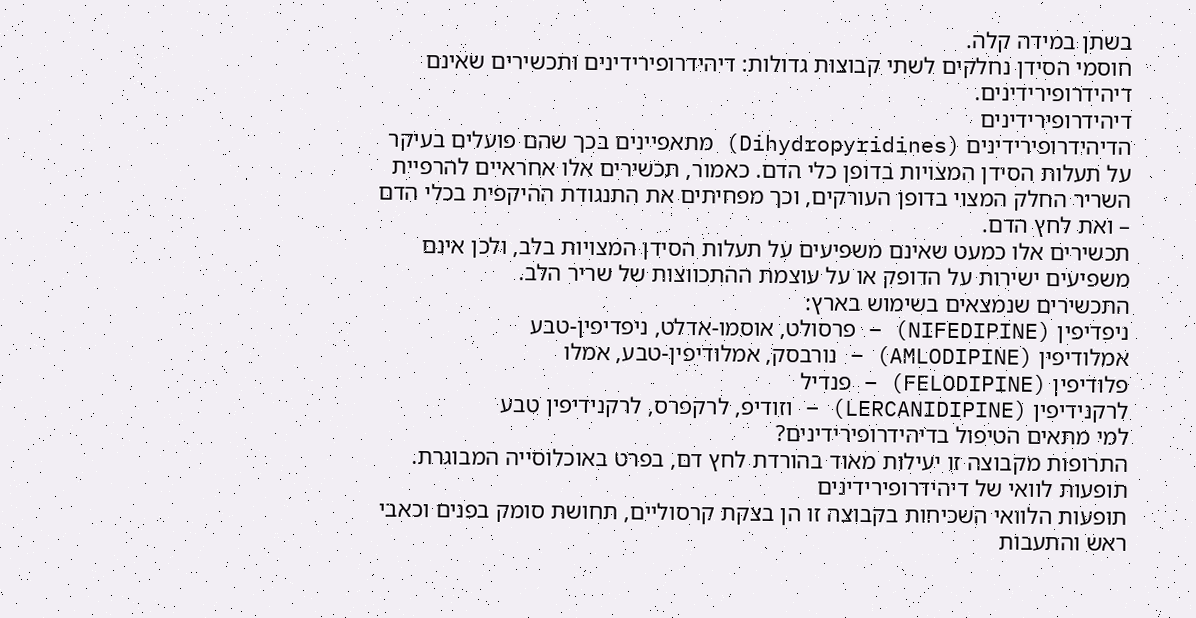בשתן במידה קלה.
חוסמי הסידן נחלקים לשתי קבוצות גדולות: דיהידרופירידינים ותכשירים שאינם דיהידרופירידינים.
דיהידרופירידינים
הדיהידרופירידינים (Dihydropyridines) מתאפיינים בכך שהם פועלים בעיקר על תעלות הסידן המצויות בדופן כלי הדם. כאמור, תכשירים אלו אחראיים להרפיית השריר החלק המצוי בדופן העורקים, וכך מפחיתים את התנגודת ההיקפית בכלי הדם – ואת לחץ הדם.
תכשירים אלו כמעט שאינם משפיעים על תעלות הסידן המצויות בלב, ולכן אינם משפיעים ישירות על הדופק או על עוצמת ההתכווצות של שריר הלב.
התכשירים שנמצאים בשימוש בארץ:
ניפדיפין (NIFEDIPINE) – פרסולט, אוסמו-אדלט, ניפדיפין-טבע
אמלודיפין (AMLODIPINE) – נורבסק, אמלודיפין-טבע, אמלו
פלודיפין (FELODIPINE) – פנדיל
לרקנידיפין (LERCANIDIPINE) – וזודיפ, לרקפרס, לרקנידיפין טבע
למי מתאים הטיפול בדיהידרופירידינים?
התרופות מקבוצה זו יעילות מאוד בהורדת לחץ דם, בפרט באוכלוסייה המבוגרת.
תופעות לוואי של דיהידרופירידינים
תופעות הלוואי השכיחות בקבוצה זו הן בצקת קרסוליים, תחושת סומק בפנים וכאבי ראש והתעבות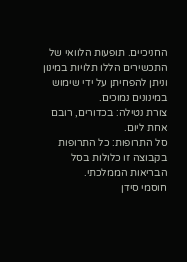החניכיים. תופעות הלוואי של התכשירים הללו תלויות במינון וניתן להפחיתן על ידי שימוש במינונים נמוכים.
צורת נטילה: בכדורים, רובם אחת ליום.
סל התרופות: כל התרופות בקבוצה זו כלולות בסל הבריאות הממלכתי.
חוסמי סידן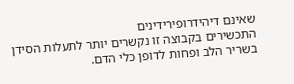שאינם דיהידרופירידינים
התכשירים בקבוצה זו נקשרים יותר לתעלות הסידן בשריר הלב ופחות לדופן כלי הדם.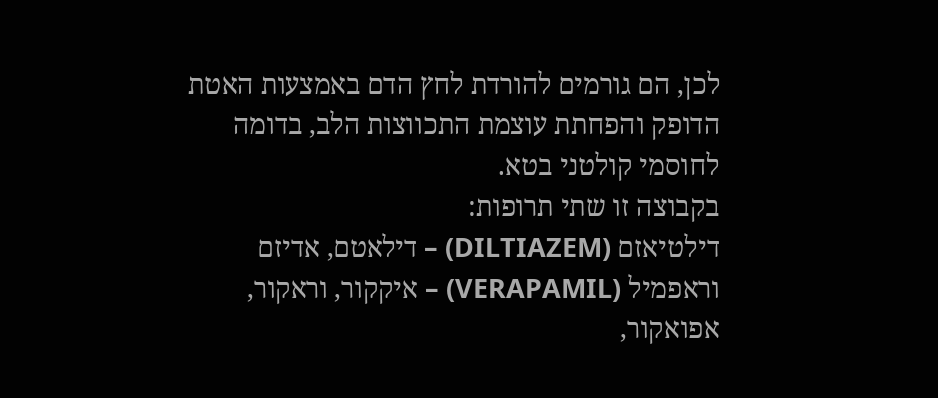לכן, הם גורמים להורדת לחץ הדם באמצעות האטת הדופק והפחתת עוצמת התכווצות הלב, בדומה לחוסמי קולטני בטא.
בקבוצה זו שתי תרופות:
דילטיאזם (DILTIAZEM) – דילאטם, אדיזם
וראפמיל (VERAPAMIL) – איקקור, וראקור, אפואקור,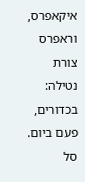איקאפרס, וראפרס
צורת נטילה: בכדורים, פעם ביום.
סל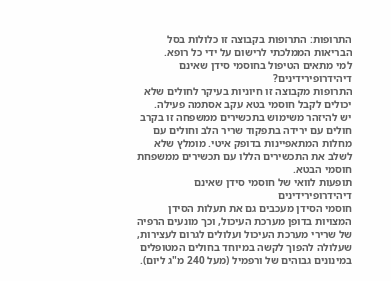התרופות: התרופות בקבוצה זו כלולות בסל הבריאות הממלכתי לרישום על ידי כל רופא.
למי מתאים הטיפול בחוסמי סידן שאינם דיהידרופירידינים?
התרופות מקבוצה זו חיוניות בעיקר לחולים שלא יכולים לקבל חוסמי בטא עקב אסתמה פעילה.
יש להיזהר משימוש בתכשירים ממשפחה זו בקרב חולים עם ירידה בתפקוד שריר הלב וחולים עם מחלות המתאפיינות בדופק איטי. מומלץ שלא לשלב את התכשירים הללו עם תכשירים ממשפחת חוסמי הבטא.
תופעות לוואי של חוסמי סידן שאינם דיהידרופירידינים
חוסמי הסידן מעכבים גם את תעלות הסידן המצויות בדופן מערכת העיכול, וכך מונעים הרפיה של שרירי מערכת העיכול ועלולים לגרום לעצירות, שעלולה להפוך לקשה במיוחד בחולים המטופלים במינונים גבוהים של ורפמיל (מעל 240 מ"ג ליום).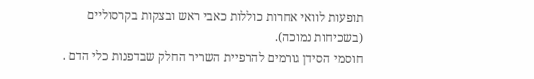תופעות לוואי אחרות כוללות כאבי ראש ובצקות בקרסוליים (בשכיחות נמוכה).
חוסמי הסידן גורמים להרפיית השריר החלק שבדפנות כלי הדם .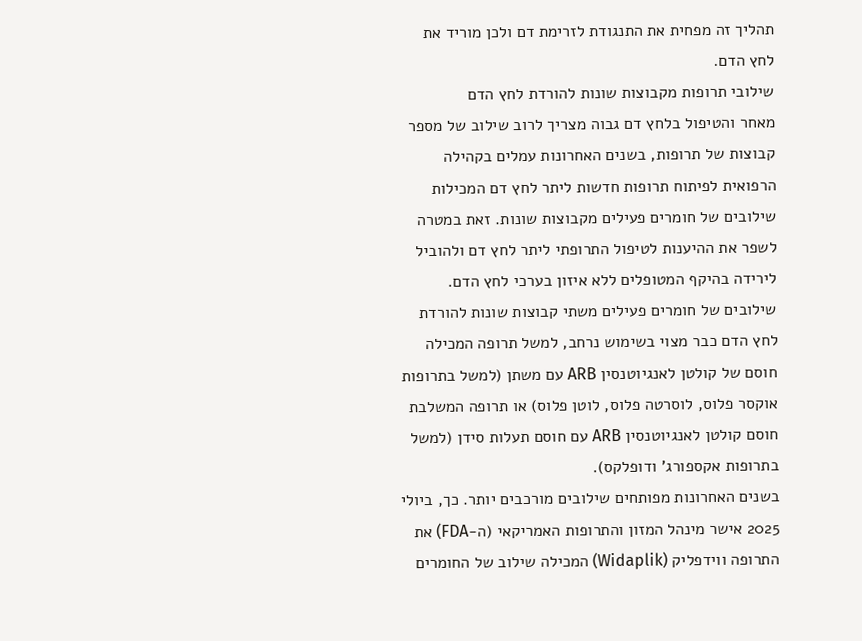תהליך זה מפחית את התנגודת לזרימת דם ולכן מוריד את לחץ הדם.
שילובי תרופות מקבוצות שונות להורדת לחץ הדם
מאחר והטיפול בלחץ דם גבוה מצריך לרוב שילוב של מספר קבוצות של תרופות, בשנים האחרונות עמלים בקהילה הרפואית לפיתוח תרופות חדשות ליתר לחץ דם המכילות שילובים של חומרים פעילים מקבוצות שונות. זאת במטרה לשפר את ההיענות לטיפול התרופתי ליתר לחץ דם ולהוביל לירידה בהיקף המטופלים ללא איזון בערכי לחץ הדם.
שילובים של חומרים פעילים משתי קבוצות שונות להורדת לחץ הדם כבר מצוי בשימוש נרחב, למשל תרופה המכילה חוסם של קולטן לאנגיוטנסין ARB עם משתן (למשל בתרופות אוקסר פלוס, לוסרטה פלוס, לוטן פלוס) או תרופה המשלבת חוסם קולטן לאנגיוטנסין ARB עם חוסם תעלות סידן (למשל בתרופות אקספורג' ודופלקס).
בשנים האחרונות מפותחים שילובים מורכבים יותר. כך, ביולי 2025 אישר מינהל המזון והתרופות האמריקאי (ה-FDA) את התרופה ווידפליק (Widaplik) המכילה שילוב של החומרים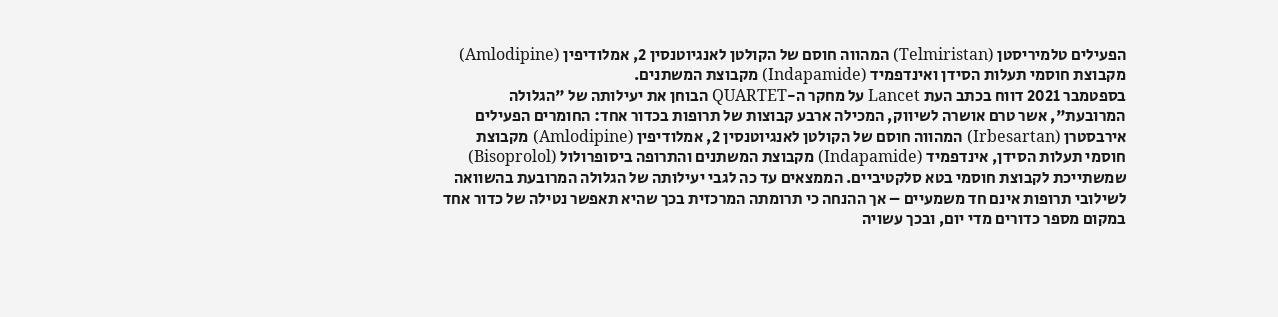הפעילים טלמיריסטן (Telmiristan) המהווה חוסם של הקולטן לאנגיוטנסין 2, אמלודיפין (Amlodipine) מקבוצת חוסמי תעלות הסידן ואינדפמיד (Indapamide) מקבוצת המשתנים.
בספטמבר 2021 דווח בכתב העת Lancet על מחקר ה-QUARTET הבוחן את יעילותה של "הגלולה המרובעת", אשר טרם אושרה לשיווק, המכילה ארבע קבוצות של תרופות בכדור אחד: החומרים הפעילים אירבסטרן (Irbesartan) המהווה חוסם של הקולטן לאנגיוטנסין 2, אמלודיפין (Amlodipine) מקבוצת חוסמי תעלות הסידן, אינדפמיד (Indapamide) מקבוצת המשתנים והתרופה ביסופרולול (Bisoprolol) שמשתייכת לקבוצת חוסמי בטא סלקטיביים. הממצאים עד כה לגבי יעילותה של הגלולה המרובעת בהשוואה לשילובי תרופות אינם חד משמעיים – אך ההנחה כי תרומתה המרכזית בכך שהיא תאפשר נטילה של כדור אחד במקום מספר כדורים מדי יום, ובכך עשויה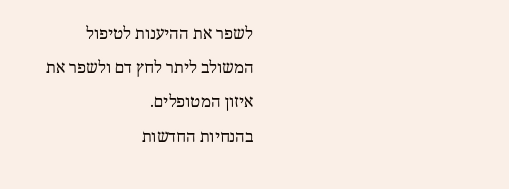לשפר את ההיענות לטיפול המשולב ליתר לחץ דם ולשפר את איזון המטופלים.
בהנחיות החדשות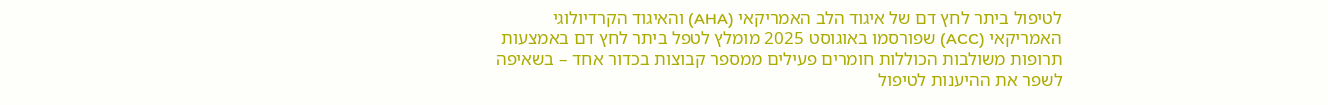לטיפול ביתר לחץ דם של איגוד הלב האמריקאי (AHA) והאיגוד הקרדיולוגי האמריקאי (ACC) שפורסמו באוגוסט 2025 מומלץ לטפל ביתר לחץ דם באמצעות תרופות משולבות הכוללות חומרים פעילים ממספר קבוצות בכדור אחד – בשאיפה לשפר את ההיענות לטיפול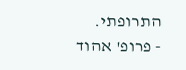התרופתי.
- פרופ' אהוד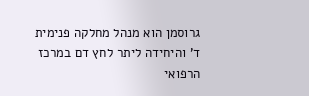גרוסמן הוא מנהל מחלקה פנימית ד' והיחידה ליתר לחץ דם במרכז הרפואי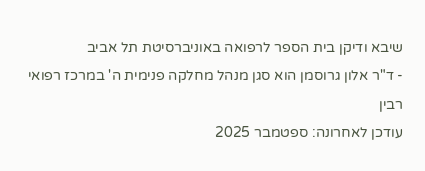שיבא ודיקן בית הספר לרפואה באוניברסיטת תל אביב
- ד"ר אלון גרוסמן הוא סגן מנהל מחלקה פנימית ה' במרכז רפואי רבין
עודכן לאחרונה: ספטמבר 2025